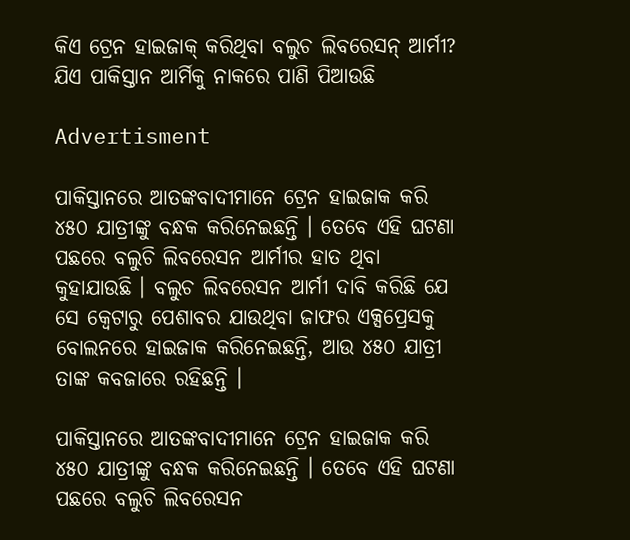କିଏ ଟ୍ରେନ ହାଇଜାକ୍ କରିଥିବା ବଲୁଚ ଲିବରେସନ୍ ଆର୍ମୀ? ଯିଏ ପାକିସ୍ତାନ ଆର୍ମିକୁ ନାକରେ ପାଣି ପିଆଉଛି

Advertisment

ପାକିସ୍ତାନରେ ଆତଙ୍କବାଦୀମାନେ ଟ୍ରେନ ହାଇଜାକ କରି ୪୫୦ ଯାତ୍ରୀଙ୍କୁ ବନ୍ଧକ କରିନେଇଛନ୍ତି । ତେବେ ଏହି ଘଟଣା ପଛରେ ବଲୁଚି ଲିବରେସନ ଆର୍ମୀର ହାତ ଥିବା କୁହାଯାଉଛି । ବଲୁଚ ଲିବରେସନ ଆର୍ମୀ ଦାବି କରିଛି ଯେ ସେ କ୍ୱେଟାରୁ ପେଶାବର ଯାଉଥିବା ଜାଫର ଏକ୍ସପ୍ରେସକୁ ବୋଲନରେ ହାଇଜାକ କରିନେଇଛନ୍ତି, ଆଉ ୪୫୦ ଯାତ୍ରୀ ତାଙ୍କ କବଜାରେ ରହିଛନ୍ତି ।

ପାକିସ୍ତାନରେ ଆତଙ୍କବାଦୀମାନେ ଟ୍ରେନ ହାଇଜାକ କରି ୪୫୦ ଯାତ୍ରୀଙ୍କୁ ବନ୍ଧକ କରିନେଇଛନ୍ତି । ତେବେ ଏହି ଘଟଣା ପଛରେ ବଲୁଚି ଲିବରେସନ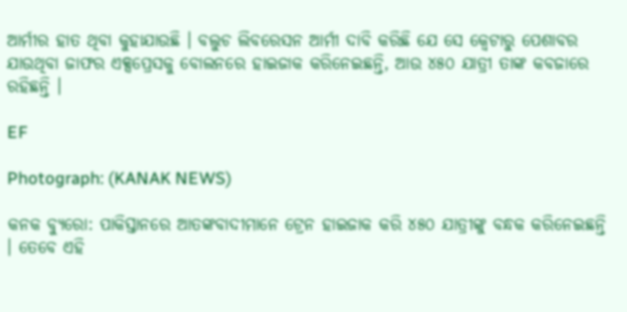ଆର୍ମୀର ହାତ ଥିବା କୁହାଯାଉଛି । ବଲୁଚ ଲିବରେସନ ଆର୍ମୀ ଦାବି କରିଛି ଯେ ସେ କ୍ୱେଟାରୁ ପେଶାବର ଯାଉଥିବା ଜାଫର ଏକ୍ସପ୍ରେସକୁ ବୋଲନରେ ହାଇଜାକ କରିନେଇଛନ୍ତି, ଆଉ ୪୫୦ ଯାତ୍ରୀ ତାଙ୍କ କବଜାରେ ରହିଛନ୍ତି ।

EF

Photograph: (KANAK NEWS)

କନକ ବ୍ୟୁରୋ: ପାକିସ୍ତାନରେ ଆତଙ୍କବାଦୀମାନେ ଟ୍ରେନ ହାଇଜାକ କରି ୪୫୦ ଯାତ୍ରୀଙ୍କୁ ବନ୍ଧକ କରିନେଇଛନ୍ତି । ତେବେ ଏହି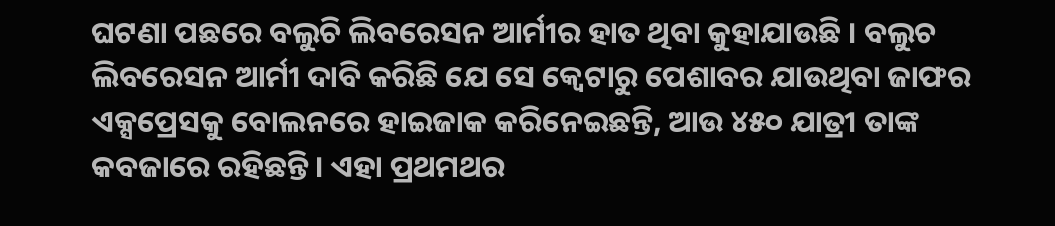ଘଟଣା ପଛରେ ବଲୁଚି ଲିବରେସନ ଆର୍ମୀର ହାତ ଥିବା କୁହାଯାଉଛି । ବଲୁଚ ଲିବରେସନ ଆର୍ମୀ ଦାବି କରିଛି ଯେ ସେ କ୍ୱେଟାରୁ ପେଶାବର ଯାଉଥିବା ଜାଫର ଏକ୍ସପ୍ରେସକୁ ବୋଲନରେ ହାଇଜାକ କରିନେଇଛନ୍ତି, ଆଉ ୪୫୦ ଯାତ୍ରୀ ତାଙ୍କ କବଜାରେ ରହିଛନ୍ତି । ଏହା ପ୍ରଥମଥର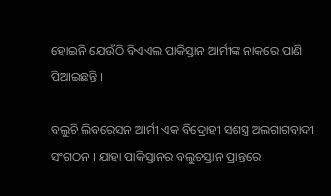ହୋଇନି ଯେଉଁଠି ବିଏଏଲ ପାକିସ୍ତାନ ଆର୍ମୀଙ୍କ ନାକରେ ପାଣି ପିଆଇଛନ୍ତି ।

ବଲୁଚି ଲିବରେସନ ଆର୍ମୀ ଏକ ବିଦ୍ରୋହୀ ସଶସ୍ତ୍ର ଅଲଗାଗବାଦୀ ସଂଗଠନ । ଯାହା ପାକିସ୍ତାନର ବଲୁଚସ୍ତାନ ପ୍ରାନ୍ତରେ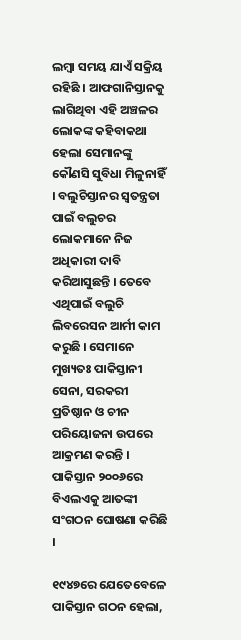ଲମ୍ୱା ସମୟ ଯାଏଁ ସକ୍ରିୟ ରହିଛି । ଆଫଗାନିସ୍ତାନକୁ ଲାଗିଥିବା ଏହି ଅଞ୍ଚଳର ଲୋକଙ୍କ କହିବାକଥା ହେଲା ସେମାନଙ୍କୁ କୌଣସି ସୁବିଧା ମିଳୁନାହିଁ । ବଲୁଚିସ୍ତାନର ସ୍ୱତନ୍ତ୍ରତା ପାଇଁ ବଲୁଚର ଲୋକମାନେ ନିଜ ଅଧିକାରୀ ଦାବି କରିଆସୁଛନ୍ତି । ତେବେ ଏଥିପାଇଁ ବଲୁଚି ଲିବରେସନ ଆର୍ମୀ କାମ କରୁଛି । ସେମାନେ ମୁଖ୍ୟତଃ ପାକିସ୍ତାନୀ ସେନା, ସରକରୀ ପ୍ରତିଷ୍ଠାନ ଓ ଚୀନ ପରିୟୋଜନା ଉପରେ ଆକ୍ରମଣ କରନ୍ତି । ପାକିସ୍ତାନ ୨୦୦୬ରେ ବିଏଲଏକୁ ଆତଙ୍କୀ ସଂଗଠନ ଘୋଷଣା କରିଛି ।

୧୯୪୭ରେ ଯେତେବେଳେ ପାକିସ୍ତାନ ଗଠନ ହେଲା,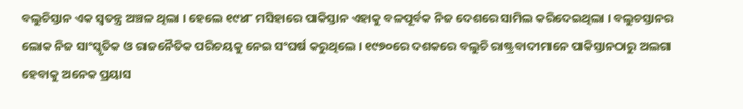ବଲୁଚିସ୍ତାନ ଏକ ସ୍ୱତନ୍ତ୍ର ଅଞ୍ଚଳ ଥିଲା । ହେଲେ ୧୯୪୮ ମସିହାରେ ପାକିସ୍ତାନ ଏହାକୁ ବଳପୂର୍ବକ ନିଜ ଦେଶରେ ସାମିଲ କରିଦେଇଥିଲା । ବଲୁଚସ୍ତାନର ଲୋକ ନିଜ ସାଂସ୍କୃତିକ ଓ ରାଜନୈତିକ ପରିଚୟକୁ ନେଇ ସଂଘର୍ଷ କରୁଥିଲେ । ୧୯୭୦ରେ ଦଶକରେ ବଲୁଚି ରାଷ୍ଟ୍ରବାଦୀମାନେ ପାକିସ୍ତାନଠାରୁ ଅଲଗା ହେବାକୁ ଅନେକ ପ୍ରୟାସ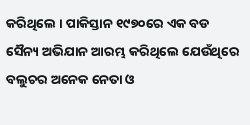କରିଥିଲେ । ପାକିସ୍ତାନ ୧୯୭୦ରେ ଏକ ବଡ ସୈନ୍ୟ ଅଭିଯାନ ଆରମ୍ଭ କରିଥିଲେ ଯେଉଁଥିରେ ବଲୁଚର ଅନେକ ନେତା ଓ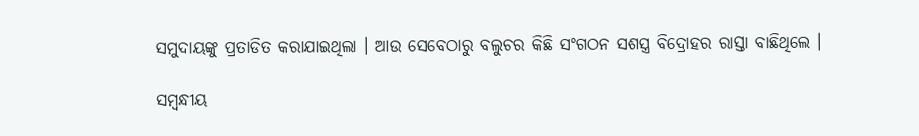ସମୁଦାୟଙ୍କୁ ପ୍ରତାଡିତ କରାଯାଇଥିଲା । ଆଉ ସେବେଠାରୁ ବଲୁଚର କିଛି ସଂଗଠନ ସଶସ୍ତ୍ର ବିଦ୍ରୋହର ରାସ୍ତା ବାଛିଥିଲେ ।

ସମ୍ବନ୍ଧୀୟ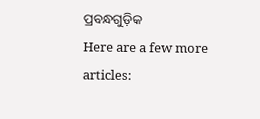ପ୍ରବନ୍ଧଗୁଡ଼ିକ
Here are a few more articles: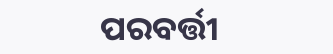ପରବର୍ତ୍ତୀ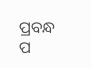ପ୍ରବନ୍ଧ ପ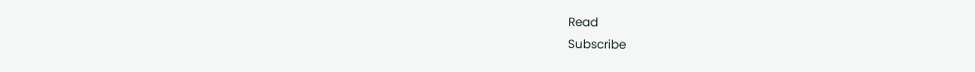Read
Subscribe